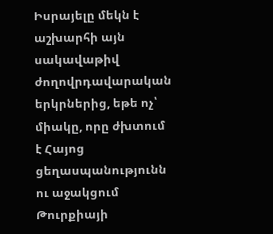Իսրայելը մեկն է աշխարհի այն սակավաթիվ ժողովրդավարական երկրներից, եթե ոչ՝ միակը, որը ժխտում է Հայոց ցեղասպանությունն ու աջակցում Թուրքիայի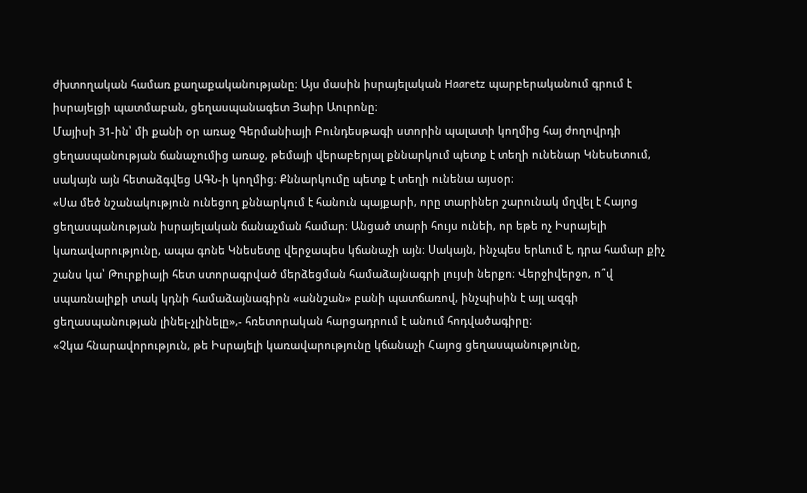ժխտողական համառ քաղաքականությանը։ Այս մասին իսրայելական Haaretz պարբերականում գրում է իսրայելցի պատմաբան, ցեղասպանագետ Յաիր Աուրոնը։
Մայիսի 31-ին՝ մի քանի օր առաջ Գերմանիայի Բունդեսթագի ստորին պալատի կողմից հայ ժողովրդի ցեղասպանության ճանաչումից առաջ, թեմայի վերաբերյալ քննարկում պետք է տեղի ունենար Կնեսետում, սակայն այն հետաձգվեց ԱԳՆ-ի կողմից։ Քննարկումը պետք է տեղի ունենա այսօր։
«Սա մեծ նշանակություն ունեցող քննարկում է հանուն պայքարի, որը տարիներ շարունակ մղվել է Հայոց ցեղասպանության իսրայելական ճանաչման համար։ Անցած տարի հույս ունեի, որ եթե ոչ Իսրայելի կառավարությունը, ապա գոնե Կնեսետը վերջապես կճանաչի այն։ Սակայն, ինչպես երևում է, դրա համար քիչ շանս կա՝ Թուրքիայի հետ ստորագրված մերձեցման համաձայնագրի լույսի ներքո։ Վերջիվերջո, ո՞վ սպառնալիքի տակ կդնի համաձայնագիրն «աննշան» բանի պատճառով, ինչպիսին է այլ ազգի ցեղասպանության լինել-չլինելը»,- հռետորական հարցադրում է անում հոդվածագիրը։
«Չկա հնարավորություն, թե Իսրայելի կառավարությունը կճանաչի Հայոց ցեղասպանությունը,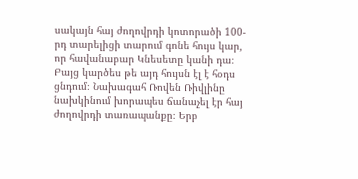սակայն հայ ժողովրդի կոտորածի 100-րդ տարելիցի տարում գոնե հույս կար, որ հավանաբար Կնեսետը կանի դա։ Բայց կարծես թե այդ հույսն էլ է հօդս ցնդում։ Նախագահ Ռովեն Ռիվլինը նախկինում խորապես ճանաչել էր հայ ժողովրդի տառապանքը։ Երբ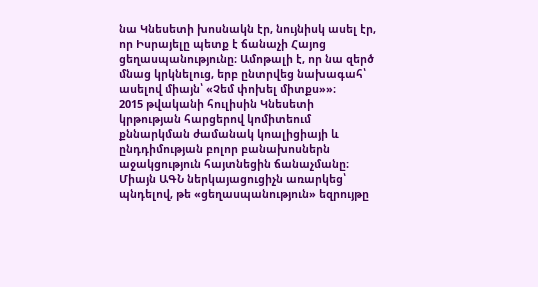նա Կնեսետի խոսնակն էր, նույնիսկ ասել էր, որ Իսրայելը պետք է ճանաչի Հայոց ցեղասպանությունը։ Ամոթալի է, որ նա զերծ մնաց կրկնելուց, երբ ընտրվեց նախագահ՝ ասելով միայն՝ «Չեմ փոխել միտքս»»։
2015 թվականի հուլիսին Կնեսետի կրթության հարցերով կոմիտեում քննարկման ժամանակ կոալիցիայի և ընդդիմության բոլոր բանախոսներն աջակցություն հայտնեցին ճանաչմանը։ Միայն ԱԳՆ ներկայացուցիչն առարկեց՝ պնդելով, թե «ցեղասպանություն» եզրույթը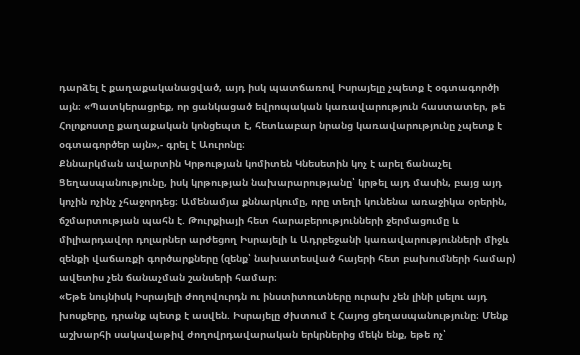դարձել է քաղաքականացված, այդ իսկ պատճառով Իսրայելը չպետք է օգտագործի այն։ «Պատկերացրեք, որ ցանկացած եվրոպական կառավարություն հաստատեր, թե Հոլոքոստը քաղաքական կոնցեպտ է, հետևաբար նրանց կառավարությունը չպետք է օգտագործեր այն»,- գրել է Աուրոնը։
Քննարկման ավարտին Կրթության կոմիտեն Կնեսետին կոչ է արել ճանաչել Ցեղասպանությունը, իսկ կրթության նախարարությանը՝ կրթել այդ մասին, բայց այդ կոչին ոչինչ չհաջորդեց։ Ամենամյա քննարկումը, որը տեղի կունենա առաջիկա օրերին, ճշմարտության պահն է. Թուրքիայի հետ հարաբերությունների ջերմացումը և միլիարդավոր դոլարներ արժեցող Իսրայելի և Ադրբեջանի կառավարությունների միջև զենքի վաճառքի գործարքները (զենք՝ նախատեսված հայերի հետ բախումների համար) ավետիս չեն ճանաչման շանսերի համար։
«Եթե նույնիսկ Իսրայելի ժողովուրդն ու ինստիտուտները ուրախ չեն լինի լսելու այդ խոսքերը, դրանք պետք է ասվեն. Իսրայելը ժխտում է Հայոց ցեղասպանությունը։ Մենք աշխարհի սակավաթիվ ժողովրդավարական երկրներից մեկն ենք, եթե ոչ՝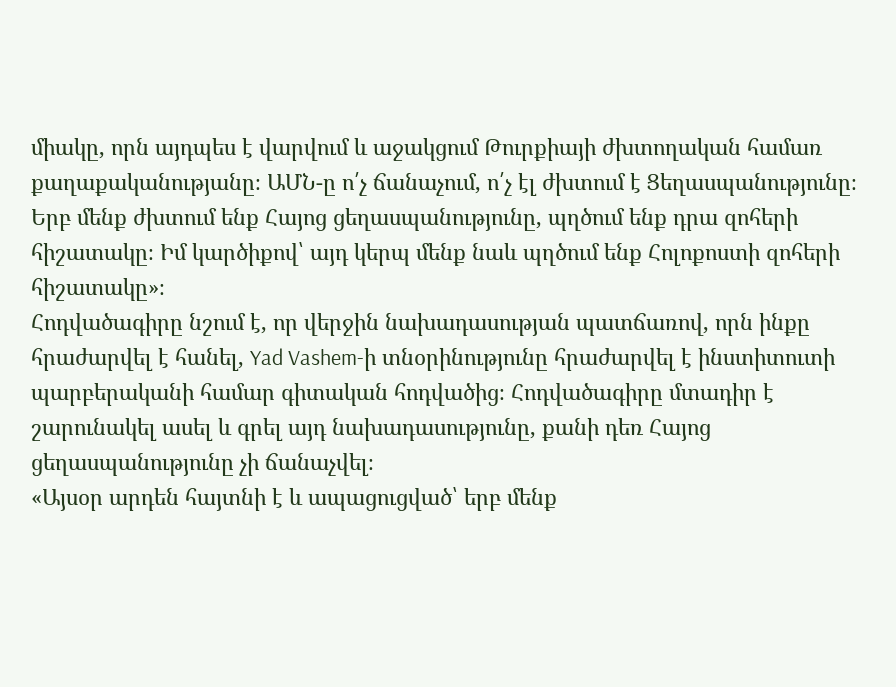միակը, որն այդպես է վարվում և աջակցում Թուրքիայի ժխտողական համառ քաղաքականությանը։ ԱՄՆ-ը ո՛չ ճանաչում, ո՛չ էլ ժխտում է Ցեղասպանությունը։ Երբ մենք ժխտում ենք Հայոց ցեղասպանությունը, պղծում ենք դրա զոհերի հիշատակը։ Իմ կարծիքով՝ այդ կերպ մենք նաև պղծում ենք Հոլոքոստի զոհերի հիշատակը»։
Հոդվածագիրը նշում է, որ վերջին նախադասության պատճառով, որն ինքը հրաժարվել է հանել, Yad Vashem-ի տնօրինությունը հրաժարվել է ինստիտուտի պարբերականի համար գիտական հոդվածից։ Հոդվածագիրը մտադիր է շարունակել ասել և գրել այդ նախադասությունը, քանի դեռ Հայոց ցեղասպանությունը չի ճանաչվել։
«Այսօր արդեն հայտնի է և ապացուցված՝ երբ մենք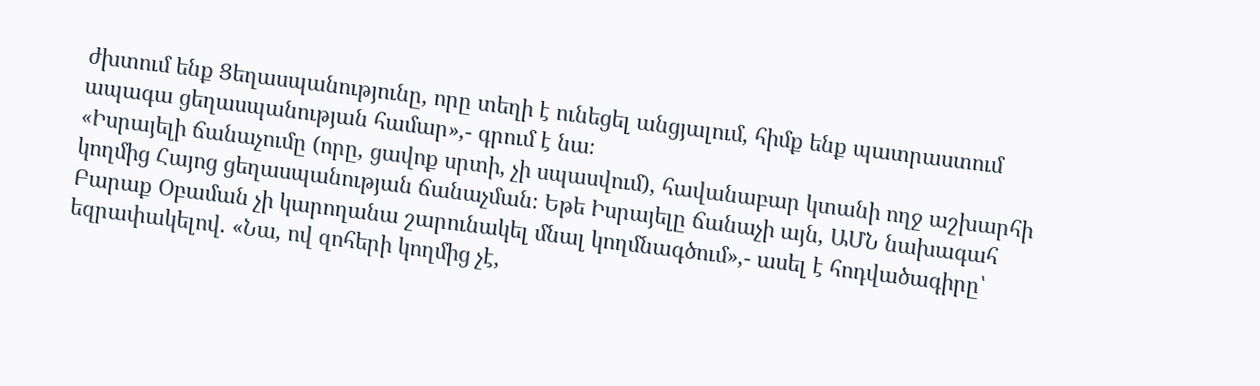ժխտում ենք Ցեղասպանությունը, որը տեղի է ունեցել անցյալում, հիմք ենք պատրաստում ապագա ցեղասպանության համար»,- գրում է նա։
«Իսրայելի ճանաչումը (որը, ցավոք սրտի, չի սպասվում), հավանաբար կտանի ողջ աշխարհի կողմից Հայոց ցեղասպանության ճանաչման։ Եթե Իսրայելը ճանաչի այն, ԱՄՆ նախագահ Բարաք Օբաման չի կարողանա շարունակել մնալ կողմնագծում»,- ասել է հոդվածագիրը՝ եզրափակելով. «Նա, ով զոհերի կողմից չէ,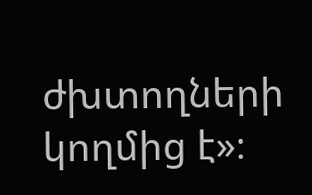ժխտողների կողմից է»։